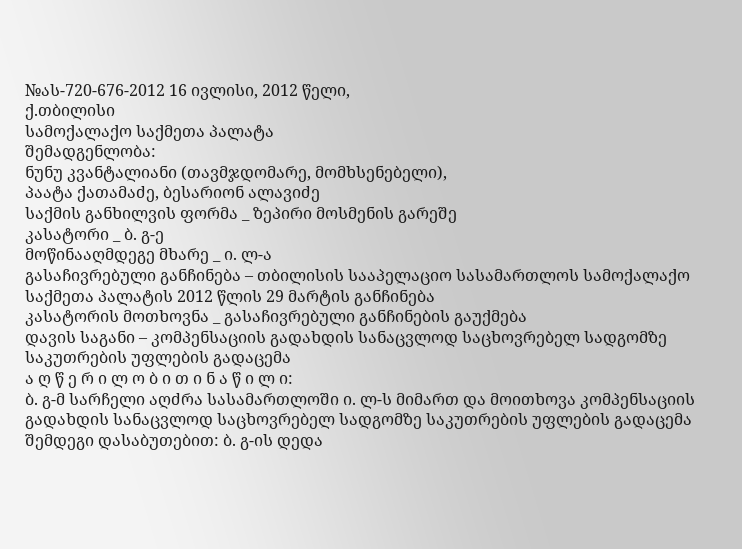№ას-720-676-2012 16 ივლისი, 2012 წელი,
ქ.თბილისი
სამოქალაქო საქმეთა პალატა
შემადგენლობა:
ნუნუ კვანტალიანი (თავმჯდომარე, მომხსენებელი),
პაატა ქათამაძე, ბესარიონ ალავიძე
საქმის განხილვის ფორმა _ ზეპირი მოსმენის გარეშე
კასატორი _ ბ. გ-ე
მოწინააღმდეგე მხარე _ ი. ლ-ა
გასაჩივრებული განჩინება – თბილისის სააპელაციო სასამართლოს სამოქალაქო საქმეთა პალატის 2012 წლის 29 მარტის განჩინება
კასატორის მოთხოვნა _ გასაჩივრებული განჩინების გაუქმება
დავის საგანი – კომპენსაციის გადახდის სანაცვლოდ საცხოვრებელ სადგომზე საკუთრების უფლების გადაცემა
ა ღ წ ე რ ი ლ ო ბ ი თ ი ნ ა წ ი ლ ი:
ბ. გ-მ სარჩელი აღძრა სასამართლოში ი. ლ-ს მიმართ და მოითხოვა კომპენსაციის გადახდის სანაცვლოდ საცხოვრებელ სადგომზე საკუთრების უფლების გადაცემა შემდეგი დასაბუთებით: ბ. გ-ის დედა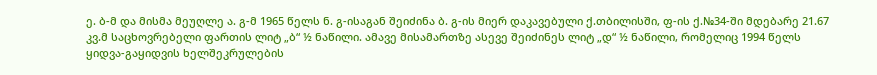ე. ბ-მ და მისმა მეუღლე ა. გ-მ 1965 წელს ნ. გ-ისაგან შეიძინა ბ. გ-ის მიერ დაკავებული ქ.თბილისში, ფ-ის ქ.№34-ში მდებარე 21.67 კვ.მ საცხოვრებელი ფართის ლიტ „ბ“ ½ ნაწილი. ამავე მისამართზე ასევე შეიძინეს ლიტ „დ“ ½ ნაწილი, რომელიც 1994 წელს ყიდვა-გაყიდვის ხელშეკრულების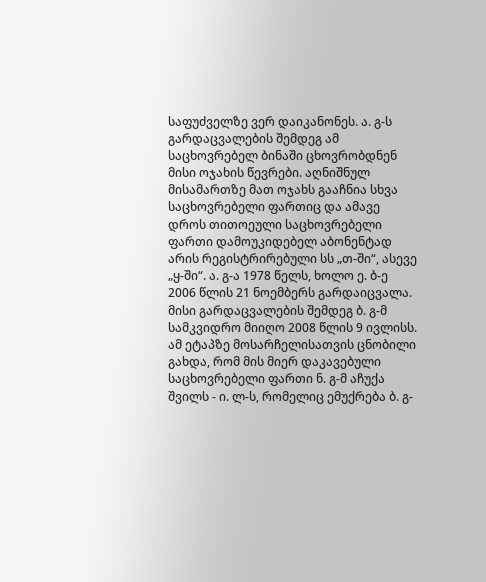საფუძველზე ვერ დაიკანონეს. ა. გ-ს გარდაცვალების შემდეგ ამ საცხოვრებელ ბინაში ცხოვრობდნენ მისი ოჯახის წევრები. აღნიშნულ მისამართზე მათ ოჯახს გააჩნია სხვა საცხოვრებელი ფართიც და ამავე დროს თითოეული საცხოვრებელი ფართი დამოუკიდებელ აბონენტად არის რეგისტრირებული სს „თ-ში“, ასევე „ყ-ში“. ა. გ-ა 1978 წელს, ხოლო ე. ბ-ე 2006 წლის 21 ნოემბერს გარდაიცვალა. მისი გარდაცვალების შემდეგ ბ. გ-მ სამკვიდრო მიიღო 2008 წლის 9 ივლისს. ამ ეტაპზე მოსარჩელისათვის ცნობილი გახდა, რომ მის მიერ დაკავებული საცხოვრებელი ფართი ნ. გ-მ აჩუქა შვილს - ი. ლ-ს, რომელიც ემუქრება ბ. გ-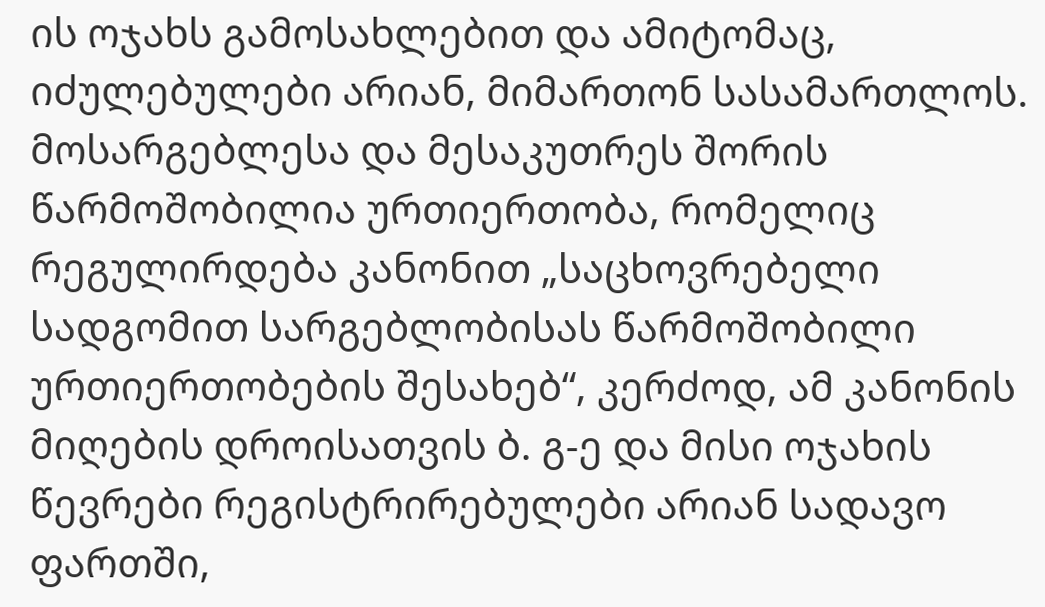ის ოჯახს გამოსახლებით და ამიტომაც, იძულებულები არიან, მიმართონ სასამართლოს. მოსარგებლესა და მესაკუთრეს შორის წარმოშობილია ურთიერთობა, რომელიც რეგულირდება კანონით „საცხოვრებელი სადგომით სარგებლობისას წარმოშობილი ურთიერთობების შესახებ“, კერძოდ, ამ კანონის მიღების დროისათვის ბ. გ-ე და მისი ოჯახის წევრები რეგისტრირებულები არიან სადავო ფართში,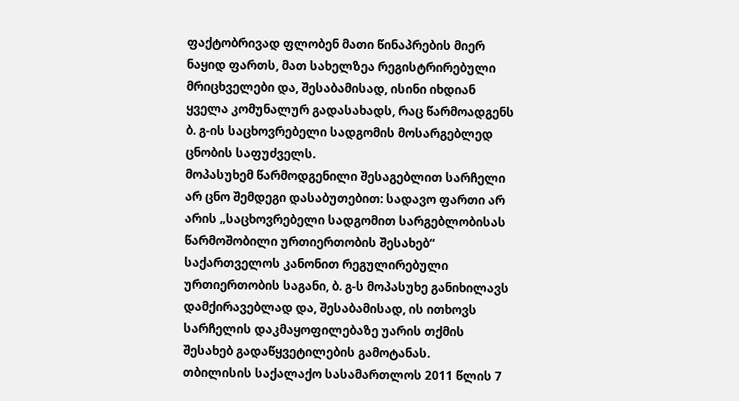ფაქტობრივად ფლობენ მათი წინაპრების მიერ ნაყიდ ფართს, მათ სახელზეა რეგისტრირებული მრიცხველები და, შესაბამისად, ისინი იხდიან ყველა კომუნალურ გადასახადს, რაც წარმოადგენს ბ. გ-ის საცხოვრებელი სადგომის მოსარგებლედ ცნობის საფუძველს.
მოპასუხემ წარმოდგენილი შესაგებლით სარჩელი არ ცნო შემდეგი დასაბუთებით: სადავო ფართი არ არის „საცხოვრებელი სადგომით სარგებლობისას წარმოშობილი ურთიერთობის შესახებ“ საქართველოს კანონით რეგულირებული ურთიერთობის საგანი, ბ. გ-ს მოპასუხე განიხილავს დამქირავებლად და, შესაბამისად, ის ითხოვს სარჩელის დაკმაყოფილებაზე უარის თქმის შესახებ გადაწყვეტილების გამოტანას.
თბილისის საქალაქო სასამართლოს 2011 წლის 7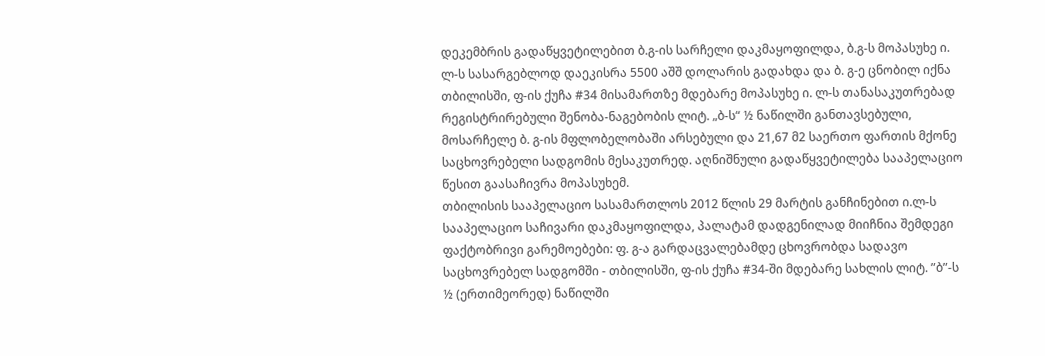დეკემბრის გადაწყვეტილებით ბ.გ-ის სარჩელი დაკმაყოფილდა, ბ.გ-ს მოპასუხე ი. ლ-ს სასარგებლოდ დაეკისრა 5500 აშშ დოლარის გადახდა და ბ. გ-ე ცნობილ იქნა თბილისში, ფ-ის ქუჩა #34 მისამართზე მდებარე მოპასუხე ი. ლ-ს თანასაკუთრებად რეგისტრირებული შენობა-ნაგებობის ლიტ. „ბ-ს“ ½ ნაწილში განთავსებული, მოსარჩელე ბ. გ-ის მფლობელობაში არსებული და 21,67 მ2 საერთო ფართის მქონე საცხოვრებელი სადგომის მესაკუთრედ. აღნიშნული გადაწყვეტილება სააპელაციო წესით გაასაჩივრა მოპასუხემ.
თბილისის სააპელაციო სასამართლოს 2012 წლის 29 მარტის განჩინებით ი.ლ-ს სააპელაციო საჩივარი დაკმაყოფილდა, პალატამ დადგენილად მიიჩნია შემდეგი ფაქტობრივი გარემოებები: ფ. გ-ა გარდაცვალებამდე ცხოვრობდა სადავო საცხოვრებელ სადგომში - თბილისში, ფ-ის ქუჩა #34-ში მდებარე სახლის ლიტ. ”ბ”-ს ½ (ერთიმეორედ) ნაწილში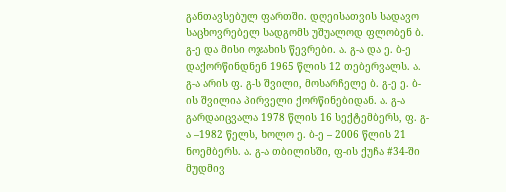განთავსებულ ფართში. დღეისათვის სადავო საცხოვრებელ სადგომს უშუალოდ ფლობენ ბ. გ-ე და მისი ოჯახის წევრები. ა. გ-ა და ე. ბ-ე დაქორწინდნენ 1965 წლის 12 თებერვალს. ა. გ-ა არის ფ. გ-ს შვილი, მოსარჩელე ბ. გ-ე ე. ბ-ის შვილია პირველი ქორწინებიდან. ა. გ-ა გარდაიცვალა 1978 წლის 16 სექტემბერს, ფ. გ-ა –1982 წელს, ხოლო ე. ბ-ე – 2006 წლის 21 ნოემბერს. ა. გ-ა თბილისში, ფ-ის ქუჩა #34-ში მუდმივ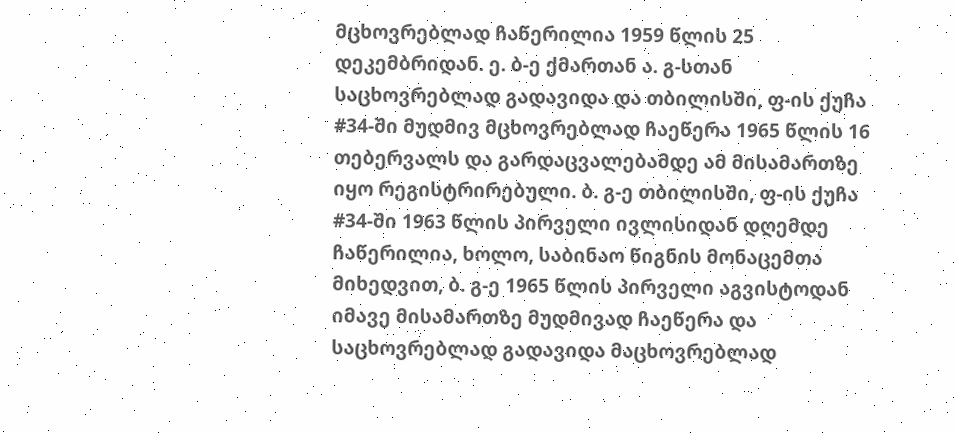მცხოვრებლად ჩაწერილია 1959 წლის 25 დეკემბრიდან. ე. ბ-ე ქმართან ა. გ-სთან საცხოვრებლად გადავიდა და თბილისში, ფ-ის ქუჩა #34-ში მუდმივ მცხოვრებლად ჩაეწერა 1965 წლის 16 თებერვალს და გარდაცვალებამდე ამ მისამართზე იყო რეგისტრირებული. ბ. გ-ე თბილისში, ფ-ის ქუჩა #34-ში 1963 წლის პირველი ივლისიდან დღემდე ჩაწერილია, ხოლო, საბინაო წიგნის მონაცემთა მიხედვით, ბ. გ-ე 1965 წლის პირველი აგვისტოდან იმავე მისამართზე მუდმივად ჩაეწერა და საცხოვრებლად გადავიდა მაცხოვრებლად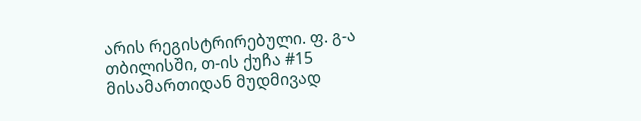არის რეგისტრირებული. ფ. გ-ა თბილისში, თ-ის ქუჩა #15 მისამართიდან მუდმივად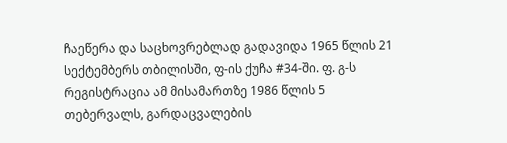ჩაეწერა და საცხოვრებლად გადავიდა 1965 წლის 21 სექტემბერს თბილისში, ფ-ის ქუჩა #34-ში. ფ. გ-ს რეგისტრაცია ამ მისამართზე 1986 წლის 5 თებერვალს, გარდაცვალების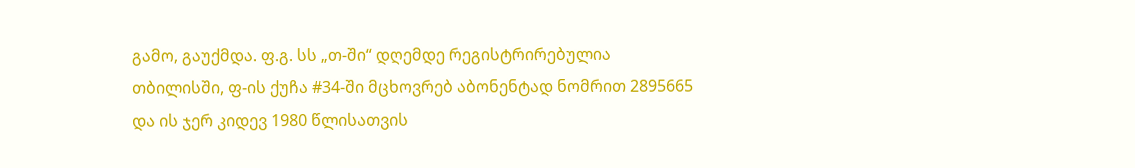გამო, გაუქმდა. ფ.გ. სს „თ-ში“ დღემდე რეგისტრირებულია თბილისში, ფ-ის ქუჩა #34-ში მცხოვრებ აბონენტად ნომრით 2895665 და ის ჯერ კიდევ 1980 წლისათვის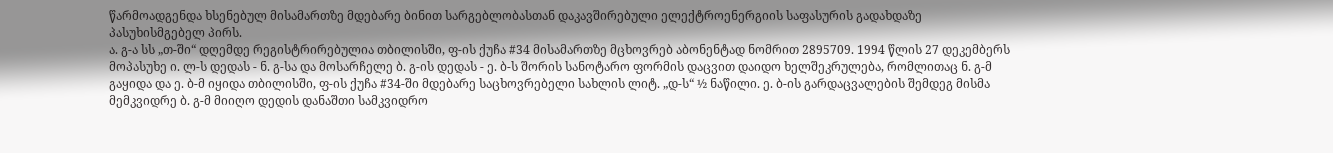წარმოადგენდა ხსენებულ მისამართზე მდებარე ბინით სარგებლობასთან დაკავშირებული ელექტროენერგიის საფასურის გადახდაზე პასუხისმგებელ პირს.
ა. გ-ა სს „თ-ში“ დღემდე რეგისტრირებულია თბილისში, ფ-ის ქუჩა #34 მისამართზე მცხოვრებ აბონენტად ნომრით 2895709. 1994 წლის 27 დეკემბერს მოპასუხე ი. ლ-ს დედას - ნ. გ-სა და მოსარჩელე ბ. გ-ის დედას - ე. ბ-ს შორის სანოტარო ფორმის დაცვით დაიდო ხელშეკრულება, რომლითაც ნ. გ-მ გაყიდა და ე. ბ-მ იყიდა თბილისში, ფ-ის ქუჩა #34-ში მდებარე საცხოვრებელი სახლის ლიტ. „დ-ს“ ½ ნაწილი. ე. ბ-ის გარდაცვალების შემდეგ მისმა მემკვიდრე ბ. გ-მ მიიღო დედის დანაშთი სამკვიდრო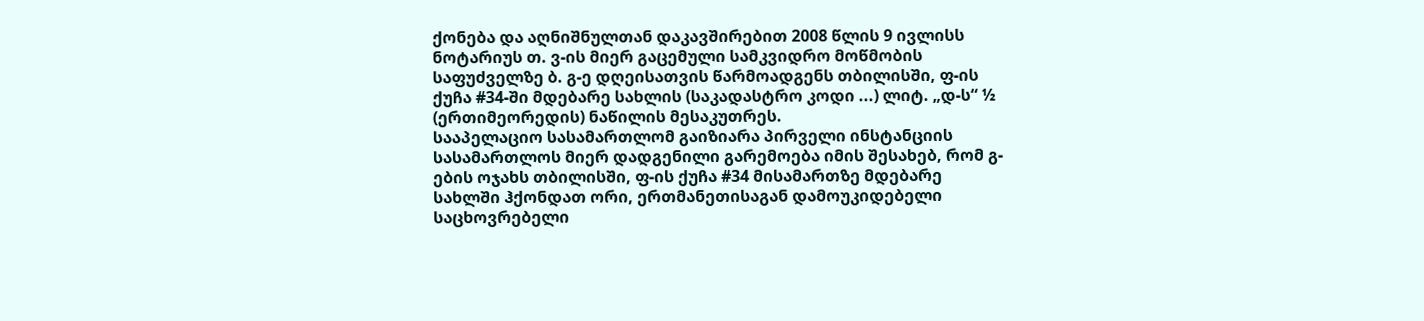ქონება და აღნიშნულთან დაკავშირებით 2008 წლის 9 ივლისს ნოტარიუს თ. ვ-ის მიერ გაცემული სამკვიდრო მოწმობის საფუძველზე ბ. გ-ე დღეისათვის წარმოადგენს თბილისში, ფ-ის ქუჩა #34-ში მდებარე სახლის (საკადასტრო კოდი ...) ლიტ. „დ-ს“ ½ (ერთიმეორედის) ნაწილის მესაკუთრეს.
სააპელაციო სასამართლომ გაიზიარა პირველი ინსტანციის სასამართლოს მიერ დადგენილი გარემოება იმის შესახებ, რომ გ-ების ოჯახს თბილისში, ფ-ის ქუჩა #34 მისამართზე მდებარე სახლში ჰქონდათ ორი, ერთმანეთისაგან დამოუკიდებელი საცხოვრებელი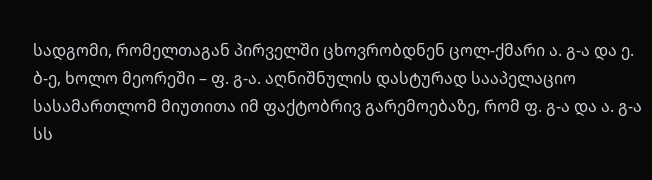სადგომი, რომელთაგან პირველში ცხოვრობდნენ ცოლ-ქმარი ა. გ-ა და ე. ბ-ე, ხოლო მეორეში – ფ. გ-ა. აღნიშნულის დასტურად სააპელაციო სასამართლომ მიუთითა იმ ფაქტობრივ გარემოებაზე, რომ ფ. გ-ა და ა. გ-ა სს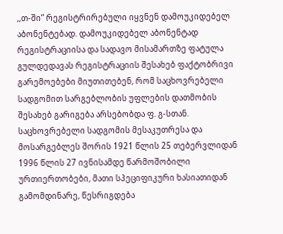,,თ-ში“ რეგისტრირებული იყვნენ დამოუკიდებელ აბონენტებად. დამოუკიდებელ აბონენტად რეგისტრაციისა და სადავო მისამართზე ფატულა გულდედავას რეგისტრაციის შესახებ ფაქტობრივი გარემოებები მიუთითებენ, რომ საცხოვრებელი სადგომით სარგებლობის უფლების დათმობის შესახებ გარიგება არსებობდა ფ. გ-სთან.
საცხოვრებელი სადგომის მესაკუთრესა და მოსარგებლეს შორის 1921 წლის 25 თებერვლიდან 1996 წლის 27 ივნისამდე წარმოშობილი ურთიერთობები, მათი სპეციფიკური ხასიათიდან გამომდინარე, წესრიგდება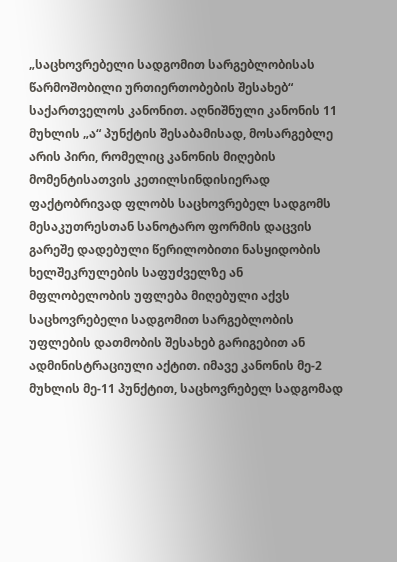„საცხოვრებელი სადგომით სარგებლობისას წარმოშობილი ურთიერთობების შესახებ“ საქართველოს კანონით. აღნიშნული კანონის 11 მუხლის „ა“ პუნქტის შესაბამისად, მოსარგებლე არის პირი, რომელიც კანონის მიღების მომენტისათვის კეთილსინდისიერად ფაქტობრივად ფლობს საცხოვრებელ სადგომს მესაკუთრესთან სანოტარო ფორმის დაცვის გარეშე დადებული წერილობითი ნასყიდობის ხელშეკრულების საფუძველზე ან მფლობელობის უფლება მიღებული აქვს საცხოვრებელი სადგომით სარგებლობის უფლების დათმობის შესახებ გარიგებით ან ადმინისტრაციული აქტით. იმავე კანონის მე-2 მუხლის მე-11 პუნქტით, საცხოვრებელ სადგომად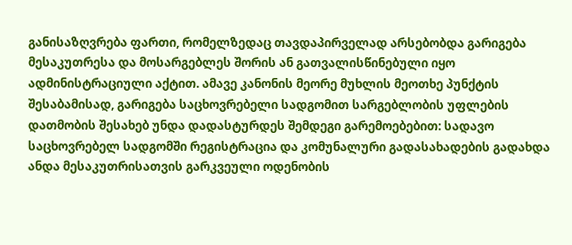განისაზღვრება ფართი, რომელზედაც თავდაპირველად არსებობდა გარიგება მესაკუთრესა და მოსარგებლეს შორის ან გათვალისწინებული იყო ადმინისტრაციული აქტით. ამავე კანონის მეორე მუხლის მეოთხე პუნქტის შესაბამისად, გარიგება საცხოვრებელი სადგომით სარგებლობის უფლების დათმობის შესახებ უნდა დადასტურდეს შემდეგი გარემოებებით: სადავო საცხოვრებელ სადგომში რეგისტრაცია და კომუნალური გადასახადების გადახდა ანდა მესაკუთრისათვის გარკვეული ოდენობის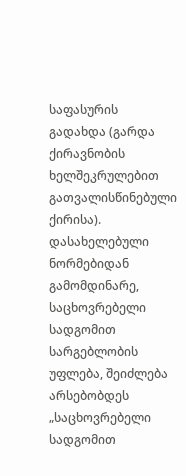საფასურის გადახდა (გარდა ქირავნობის ხელშეკრულებით გათვალისწინებული ქირისა). დასახელებული ნორმებიდან გამომდინარე, საცხოვრებელი სადგომით სარგებლობის უფლება, შეიძლება არსებობდეს „საცხოვრებელი სადგომით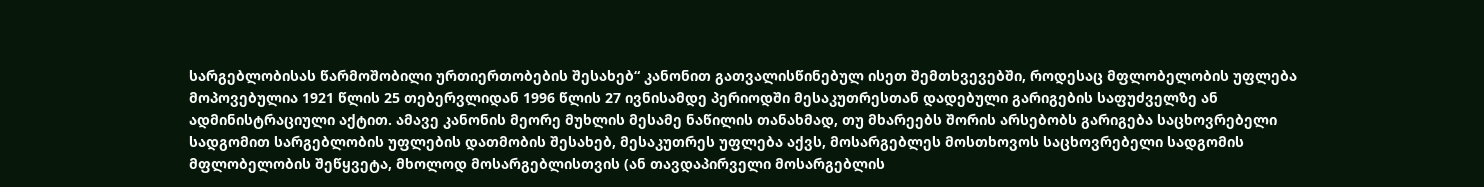სარგებლობისას წარმოშობილი ურთიერთობების შესახებ“ კანონით გათვალისწინებულ ისეთ შემთხვევებში, როდესაც მფლობელობის უფლება მოპოვებულია 1921 წლის 25 თებერვლიდან 1996 წლის 27 ივნისამდე პერიოდში მესაკუთრესთან დადებული გარიგების საფუძველზე ან ადმინისტრაციული აქტით. ამავე კანონის მეორე მუხლის მესამე ნაწილის თანახმად, თუ მხარეებს შორის არსებობს გარიგება საცხოვრებელი სადგომით სარგებლობის უფლების დათმობის შესახებ, მესაკუთრეს უფლება აქვს, მოსარგებლეს მოსთხოვოს საცხოვრებელი სადგომის მფლობელობის შეწყვეტა, მხოლოდ მოსარგებლისთვის (ან თავდაპირველი მოსარგებლის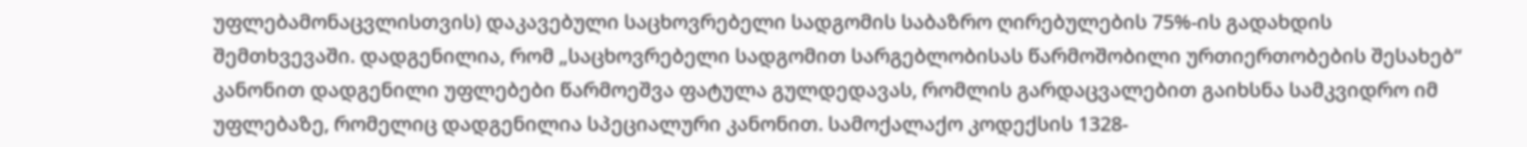უფლებამონაცვლისთვის) დაკავებული საცხოვრებელი სადგომის საბაზრო ღირებულების 75%-ის გადახდის შემთხვევაში. დადგენილია, რომ „საცხოვრებელი სადგომით სარგებლობისას წარმოშობილი ურთიერთობების შესახებ“ კანონით დადგენილი უფლებები წარმოეშვა ფატულა გულდედავას, რომლის გარდაცვალებით გაიხსნა სამკვიდრო იმ უფლებაზე, რომელიც დადგენილია სპეციალური კანონით. სამოქალაქო კოდექსის 1328-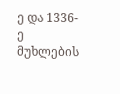ე და 1336-ე მუხლების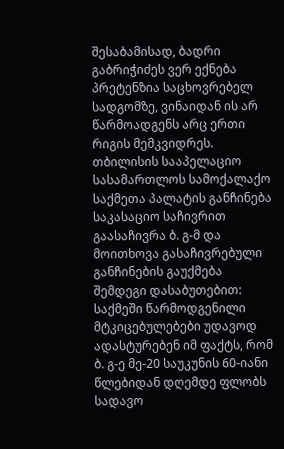შესაბამისად, ბადრი გაბრიჭიძეს ვერ ექნება პრეტენზია საცხოვრებელ სადგომზე, ვინაიდან ის არ წარმოადგენს არც ერთი რიგის მემკვიდრეს.
თბილისის სააპელაციო სასამართლოს სამოქალაქო საქმეთა პალატის განჩინება საკასაციო საჩივრით გაასაჩივრა ბ. გ-მ და მოითხოვა გასაჩივრებული განჩინების გაუქმება შემდეგი დასაბუთებით: საქმეში წარმოდგენილი მტკიცებულებები უდავოდ ადასტურებენ იმ ფაქტს, რომ ბ. გ-ე მე-20 საუკუნის 60-იანი წლებიდან დღემდე ფლობს სადავო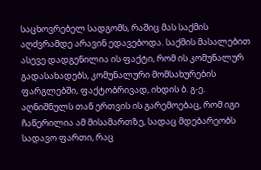საცხოვრებელ სადგომს, რაშიც მას საქმის აღძვრამდე არავინ ედავებოდა. საქმის მასალებით ასევე დადგენილია ის ფაქტი, რომ ის კომუნალურ გადასახადებს, კომუნალური მომსახურების ფარგლებში, ფაქტობრივად, იხდის ბ. გ-ე. აღნიშნულს თან ერთვის ის გარემოებაც, რომ იგი ჩაწერილია ამ მისამართზე, სადაც მდებარეობს სადავო ფართი, რაც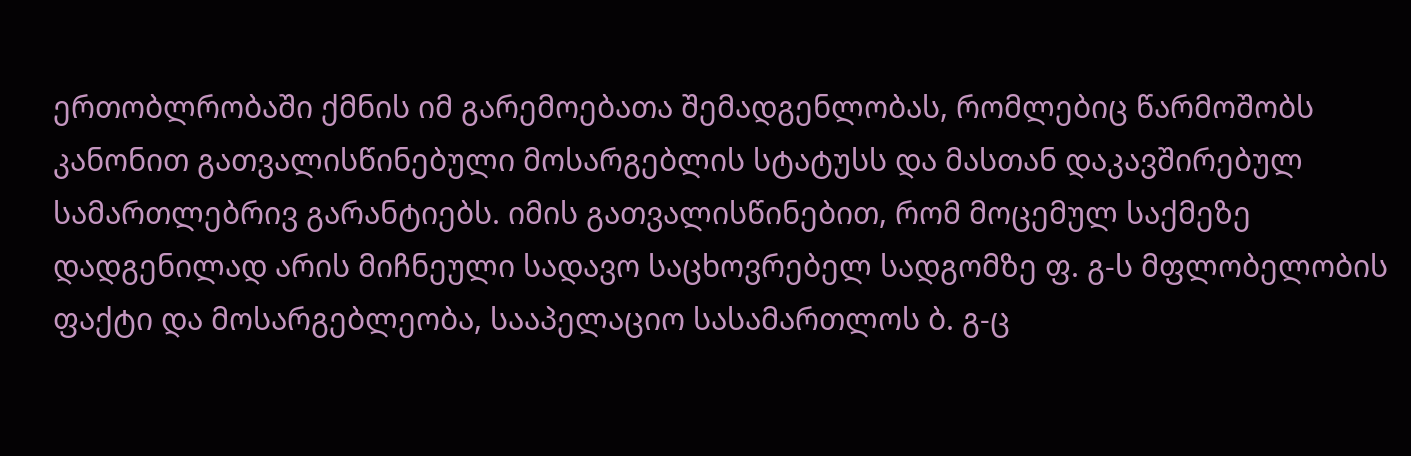ერთობლრობაში ქმნის იმ გარემოებათა შემადგენლობას, რომლებიც წარმოშობს კანონით გათვალისწინებული მოსარგებლის სტატუსს და მასთან დაკავშირებულ სამართლებრივ გარანტიებს. იმის გათვალისწინებით, რომ მოცემულ საქმეზე დადგენილად არის მიჩნეული სადავო საცხოვრებელ სადგომზე ფ. გ-ს მფლობელობის ფაქტი და მოსარგებლეობა, სააპელაციო სასამართლოს ბ. გ-ც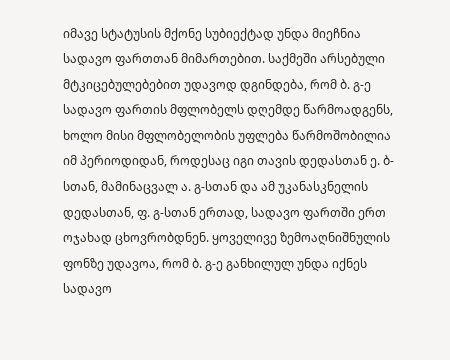იმავე სტატუსის მქონე სუბიექტად უნდა მიეჩნია სადავო ფართთან მიმართებით. საქმეში არსებული მტკიცებულებებით უდავოდ დგინდება, რომ ბ. გ-ე სადავო ფართის მფლობელს დღემდე წარმოადგენს, ხოლო მისი მფლობელობის უფლება წარმოშობილია იმ პერიოდიდან, როდესაც იგი თავის დედასთან ე. ბ-სთან, მამინაცვალ ა. გ-სთან და ამ უკანასკნელის დედასთან, ფ. გ-სთან ერთად, სადავო ფართში ერთ ოჯახად ცხოვრობდნენ. ყოველივე ზემოაღნიშნულის ფონზე უდავოა, რომ ბ. გ-ე განხილულ უნდა იქნეს სადავო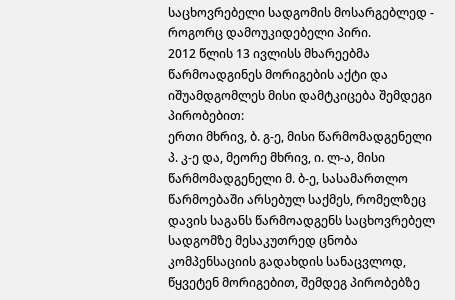საცხოვრებელი სადგომის მოსარგებლედ - როგორც დამოუკიდებელი პირი.
2012 წლის 13 ივლისს მხარეებმა წარმოადგინეს მორიგების აქტი და იშუამდგომლეს მისი დამტკიცება შემდეგი პირობებით:
ერთი მხრივ, ბ. გ-ე, მისი წარმომადგენელი პ. კ-ე და, მეორე მხრივ, ი. ლ-ა, მისი წარმომადგენელი მ. ბ-ე, სასამართლო წარმოებაში არსებულ საქმეს, რომელზეც დავის საგანს წარმოადგენს საცხოვრებელ სადგომზე მესაკუთრედ ცნობა კომპენსაციის გადახდის სანაცვლოდ, წყვეტენ მორიგებით, შემდეგ პირობებზე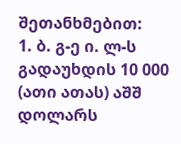შეთანხმებით:
1. ბ. გ-ე ი. ლ-ს გადაუხდის 10 000 (ათი ათას) აშშ დოლარს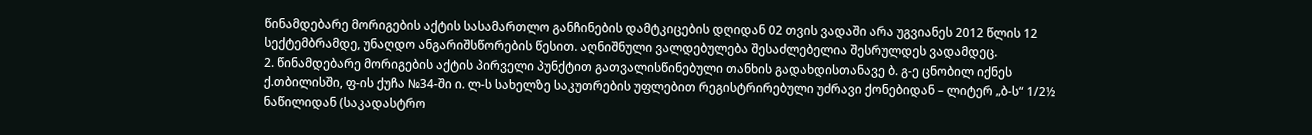წინამდებარე მორიგების აქტის სასამართლო განჩინების დამტკიცების დღიდან 02 თვის ვადაში არა უგვიანეს 2012 წლის 12 სექტემბრამდე, უნაღდო ანგარიშსწორების წესით. აღნიშნული ვალდებულება შესაძლებელია შესრულდეს ვადამდეც.
2. წინამდებარე მორიგების აქტის პირველი პუნქტით გათვალისწინებული თანხის გადახდისთანავე ბ. გ-ე ცნობილ იქნეს ქ.თბილისში, ფ-ის ქუჩა №34-ში ი. ლ-ს სახელზე საკუთრების უფლებით რეგისტრირებული უძრავი ქონებიდან – ლიტერ „ბ-ს“ 1/2½ ნაწილიდან (საკადასტრო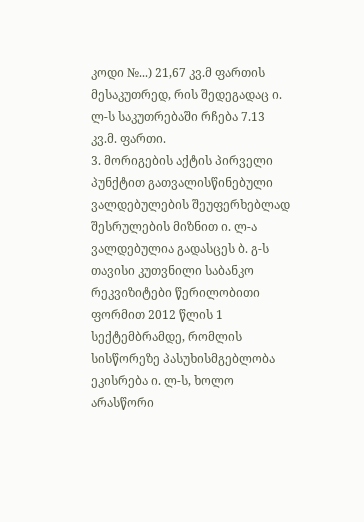კოდი №...) 21,67 კვ.მ ფართის მესაკუთრედ, რის შედეგადაც ი. ლ-ს საკუთრებაში რჩება 7.13 კვ.მ. ფართი.
3. მორიგების აქტის პირველი პუნქტით გათვალისწინებული ვალდებულების შეუფერხებლად შესრულების მიზნით ი. ლ-ა ვალდებულია გადასცეს ბ. გ-ს თავისი კუთვნილი საბანკო რეკვიზიტები წერილობითი ფორმით 2012 წლის 1 სექტემბრამდე, რომლის სისწორეზე პასუხისმგებლობა ეკისრება ი. ლ-ს, ხოლო არასწორი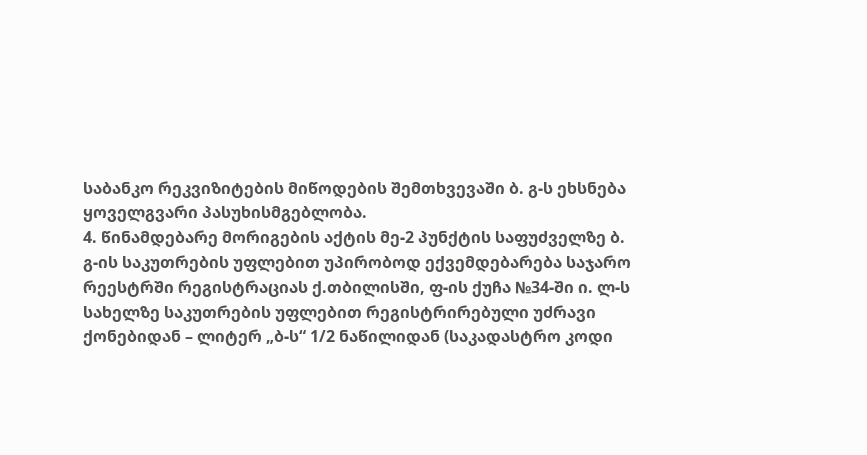საბანკო რეკვიზიტების მიწოდების შემთხვევაში ბ. გ-ს ეხსნება ყოველგვარი პასუხისმგებლობა.
4. წინამდებარე მორიგების აქტის მე-2 პუნქტის საფუძველზე ბ. გ-ის საკუთრების უფლებით უპირობოდ ექვემდებარება საჯარო რეესტრში რეგისტრაციას ქ.თბილისში, ფ-ის ქუჩა №34-ში ი. ლ-ს სახელზე საკუთრების უფლებით რეგისტრირებული უძრავი ქონებიდან – ლიტერ „ბ-ს“ 1/2 ნაწილიდან (საკადასტრო კოდი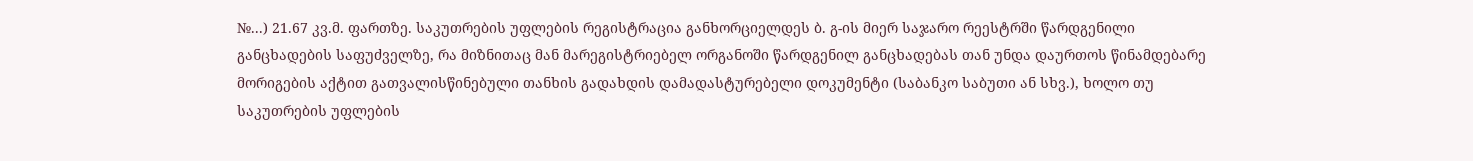№...) 21.67 კვ.მ. ფართზე. საკუთრების უფლების რეგისტრაცია განხორციელდეს ბ. გ-ის მიერ საჯარო რეესტრში წარდგენილი განცხადების საფუძველზე, რა მიზნითაც მან მარეგისტრიებელ ორგანოში წარდგენილ განცხადებას თან უნდა დაურთოს წინამდებარე მორიგების აქტით გათვალისწინებული თანხის გადახდის დამადასტურებელი დოკუმენტი (საბანკო საბუთი ან სხვ.), ხოლო თუ საკუთრების უფლების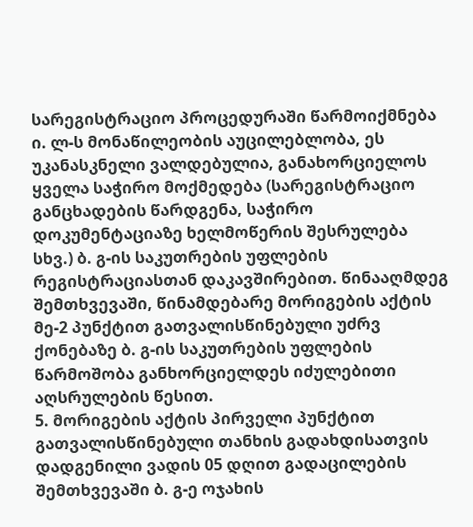სარეგისტრაციო პროცედურაში წარმოიქმნება ი. ლ-ს მონაწილეობის აუცილებლობა, ეს უკანასკნელი ვალდებულია, განახორციელოს ყველა საჭირო მოქმედება (სარეგისტრაციო განცხადების წარდგენა, საჭირო დოკუმენტაციაზე ხელმოწერის შესრულება სხვ.) ბ. გ-ის საკუთრების უფლების რეგისტრაციასთან დაკავშირებით. წინააღმდეგ შემთხვევაში, წინამდებარე მორიგების აქტის მე-2 პუნქტით გათვალისწინებული უძრვ ქონებაზე ბ. გ-ის საკუთრების უფლების წარმოშობა განხორციელდეს იძულებითი აღსრულების წესით.
5. მორიგების აქტის პირველი პუნქტით გათვალისწინებული თანხის გადახდისათვის დადგენილი ვადის 05 დღით გადაცილების შემთხვევაში ბ. გ-ე ოჯახის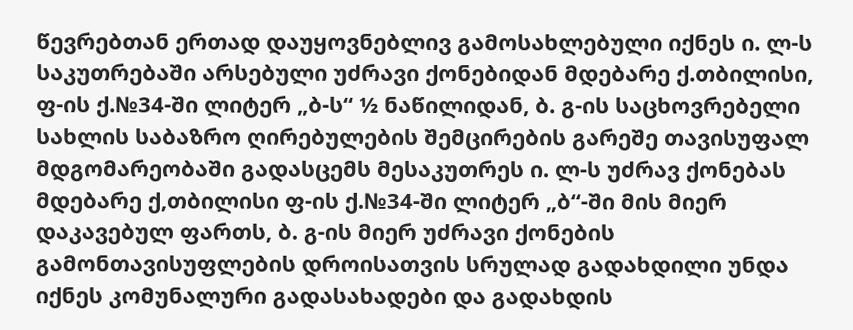წევრებთან ერთად დაუყოვნებლივ გამოსახლებული იქნეს ი. ლ-ს საკუთრებაში არსებული უძრავი ქონებიდან მდებარე ქ.თბილისი, ფ-ის ქ.№34-ში ლიტერ „ბ-ს“ ½ ნაწილიდან, ბ. გ-ის საცხოვრებელი სახლის საბაზრო ღირებულების შემცირების გარეშე თავისუფალ მდგომარეობაში გადასცემს მესაკუთრეს ი. ლ-ს უძრავ ქონებას მდებარე ქ,თბილისი ფ-ის ქ.№34-ში ლიტერ „ბ“-ში მის მიერ დაკავებულ ფართს, ბ. გ-ის მიერ უძრავი ქონების გამონთავისუფლების დროისათვის სრულად გადახდილი უნდა იქნეს კომუნალური გადასახადები და გადახდის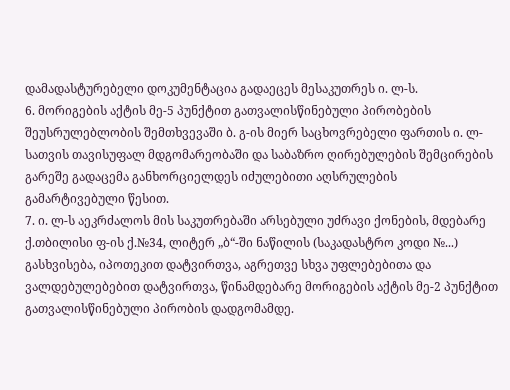დამადასტურებელი დოკუმენტაცია გადაეცეს მესაკუთრეს ი. ლ-ს.
6. მორიგების აქტის მე-5 პუნქტით გათვალისწინებული პირობების შეუსრულებლობის შემთხვევაში ბ. გ-ის მიერ საცხოვრებელი ფართის ი. ლ-სათვის თავისუფალ მდგომარეობაში და საბაზრო ღირებულების შემცირების გარეშე გადაცემა განხორციელდეს იძულებითი აღსრულების გამარტივებული წესით.
7. ი. ლ-ს აეკრძალოს მის საკუთრებაში არსებული უძრავი ქონების, მდებარე ქ.თბილისი ფ-ის ქ.№34, ლიტერ „ბ“-ში ნაწილის (საკადასტრო კოდი №...) გასხვისება, იპოთეკით დატვირთვა, აგრეთვე სხვა უფლებებითა და ვალდებულებებით დატვირთვა, წინამდებარე მორიგების აქტის მე-2 პუნქტით გათვალისწინებული პირობის დადგომამდე.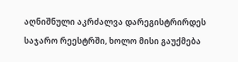აღნიშნული აკრძალვა დარეგისტრირდეს საჯარო რეესტრში, ხოლო მისი გაუქმება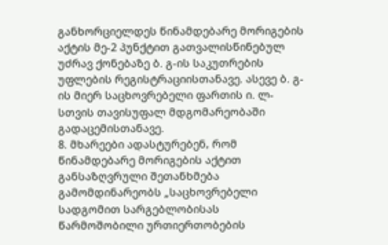განხორციელდეს წინამდებარე მორიგების აქტის მე-2 პუნქტით გათვალისწინებულ უძრავ ქონებაზე ბ. გ-ის საკუთრების უფლების რეგისტრაციისთანავე. ასევე ბ. გ-ის მიერ საცხოვრებელი ფართის ი. ლ-სთვის თავისუფალ მდგომარეობაში გადაცემისთანავე.
8. მხარეები ადასტურებენ, რომ წინამდებარე მორიგების აქტით განსაზღვრული შეთანხმება გამომდინარეობს „საცხოვრებელი სადგომით სარგებლობისას წარმოშობილი ურთიერთობების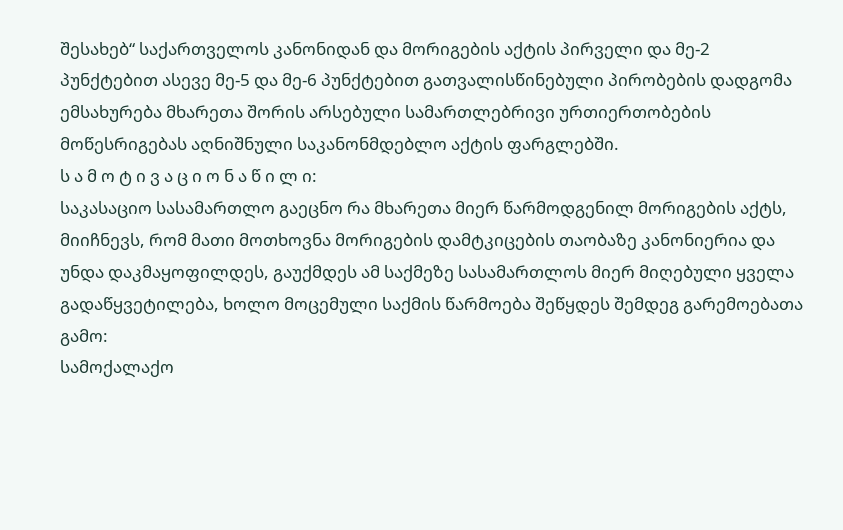შესახებ“ საქართველოს კანონიდან და მორიგების აქტის პირველი და მე-2 პუნქტებით ასევე მე-5 და მე-6 პუნქტებით გათვალისწინებული პირობების დადგომა ემსახურება მხარეთა შორის არსებული სამართლებრივი ურთიერთობების მოწესრიგებას აღნიშნული საკანონმდებლო აქტის ფარგლებში.
ს ა მ ო ტ ი ვ ა ც ი ო ნ ა წ ი ლ ი:
საკასაციო სასამართლო გაეცნო რა მხარეთა მიერ წარმოდგენილ მორიგების აქტს, მიიჩნევს, რომ მათი მოთხოვნა მორიგების დამტკიცების თაობაზე კანონიერია და უნდა დაკმაყოფილდეს, გაუქმდეს ამ საქმეზე სასამართლოს მიერ მიღებული ყველა გადაწყვეტილება, ხოლო მოცემული საქმის წარმოება შეწყდეს შემდეგ გარემოებათა გამო:
სამოქალაქო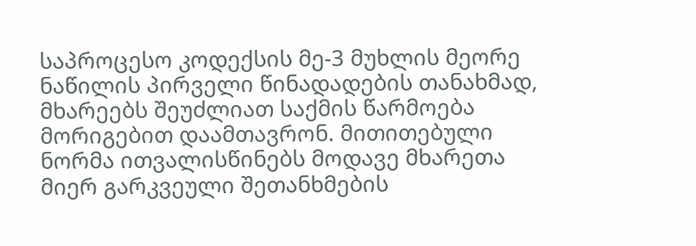საპროცესო კოდექსის მე-3 მუხლის მეორე ნაწილის პირველი წინადადების თანახმად, მხარეებს შეუძლიათ საქმის წარმოება მორიგებით დაამთავრონ. მითითებული ნორმა ითვალისწინებს მოდავე მხარეთა მიერ გარკვეული შეთანხმების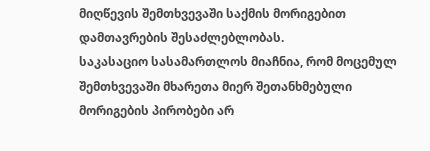მიღწევის შემთხვევაში საქმის მორიგებით დამთავრების შესაძლებლობას.
საკასაციო სასამართლოს მიაჩნია, რომ მოცემულ შემთხვევაში მხარეთა მიერ შეთანხმებული მორიგების პირობები არ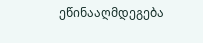ეწინააღმდეგება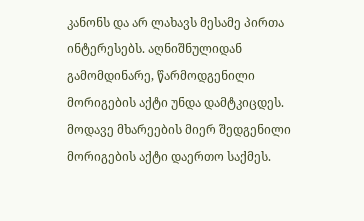კანონს და არ ლახავს მესამე პირთა ინტერესებს. აღნიშნულიდან გამომდინარე, წარმოდგენილი მორიგების აქტი უნდა დამტკიცდეს.
მოდავე მხარეების მიერ შედგენილი მორიგების აქტი დაერთო საქმეს.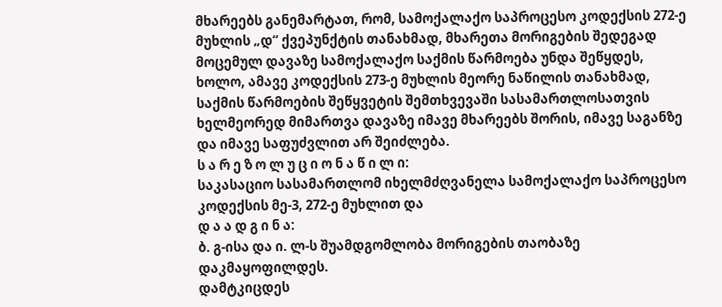მხარეებს განემარტათ, რომ, სამოქალაქო საპროცესო კოდექსის 272-ე მუხლის „დ“ ქვეპუნქტის თანახმად, მხარეთა მორიგების შედეგად მოცემულ დავაზე სამოქალაქო საქმის წარმოება უნდა შეწყდეს, ხოლო, ამავე კოდექსის 273-ე მუხლის მეორე ნაწილის თანახმად, საქმის წარმოების შეწყვეტის შემთხვევაში სასამართლოსათვის ხელმეორედ მიმართვა დავაზე იმავე მხარეებს შორის, იმავე საგანზე და იმავე საფუძვლით არ შეიძლება.
ს ა რ ე ზ ო ლ უ ც ი ო ნ ა წ ი ლ ი:
საკასაციო სასამართლომ იხელმძღვანელა სამოქალაქო საპროცესო კოდექსის მე-3, 272-ე მუხლით და
დ ა ა დ გ ი ნ ა:
ბ. გ-ისა და ი. ლ-ს შუამდგომლობა მორიგების თაობაზე დაკმაყოფილდეს.
დამტკიცდეს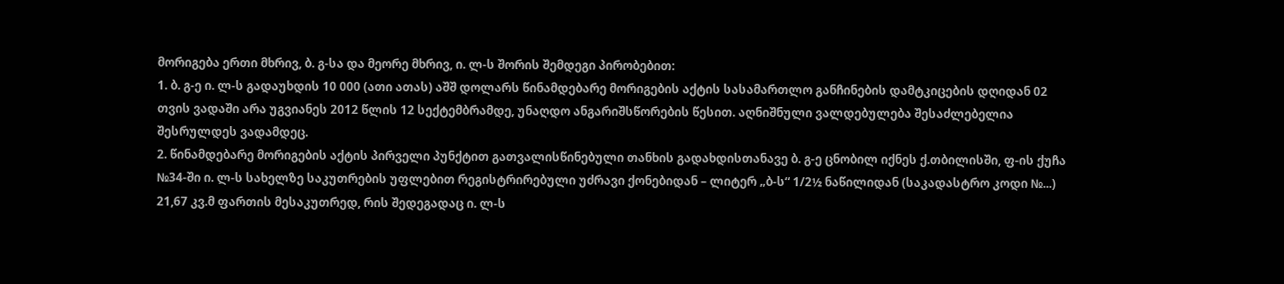მორიგება ერთი მხრივ, ბ. გ-სა და მეორე მხრივ, ი. ლ-ს შორის შემდეგი პირობებით:
1. ბ. გ-ე ი. ლ-ს გადაუხდის 10 000 (ათი ათას) აშშ დოლარს წინამდებარე მორიგების აქტის სასამართლო განჩინების დამტკიცების დღიდან 02 თვის ვადაში არა უგვიანეს 2012 წლის 12 სექტემბრამდე, უნაღდო ანგარიშსწორების წესით. აღნიშნული ვალდებულება შესაძლებელია შესრულდეს ვადამდეც.
2. წინამდებარე მორიგების აქტის პირველი პუნქტით გათვალისწინებული თანხის გადახდისთანავე ბ. გ-ე ცნობილ იქნეს ქ.თბილისში, ფ-ის ქუჩა №34-ში ი. ლ-ს სახელზე საკუთრების უფლებით რეგისტრირებული უძრავი ქონებიდან – ლიტერ „ბ-ს“ 1/2½ ნაწილიდან (საკადასტრო კოდი №...) 21,67 კვ.მ ფართის მესაკუთრედ, რის შედეგადაც ი. ლ-ს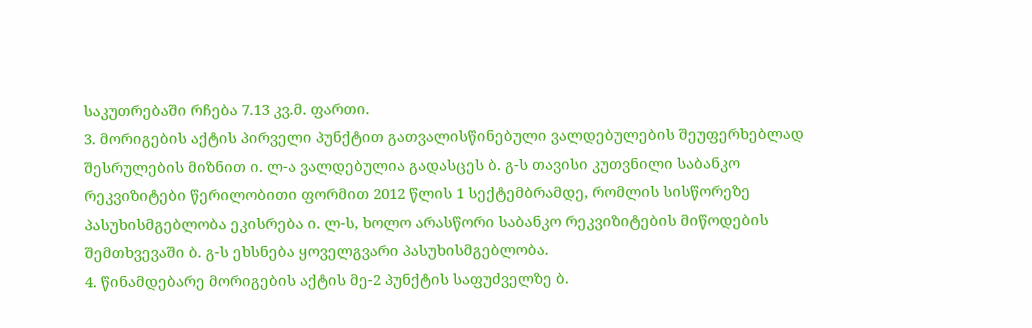საკუთრებაში რჩება 7.13 კვ.მ. ფართი.
3. მორიგების აქტის პირველი პუნქტით გათვალისწინებული ვალდებულების შეუფერხებლად შესრულების მიზნით ი. ლ-ა ვალდებულია გადასცეს ბ. გ-ს თავისი კუთვნილი საბანკო რეკვიზიტები წერილობითი ფორმით 2012 წლის 1 სექტემბრამდე, რომლის სისწორეზე პასუხისმგებლობა ეკისრება ი. ლ-ს, ხოლო არასწორი საბანკო რეკვიზიტების მიწოდების შემთხვევაში ბ. გ-ს ეხსნება ყოველგვარი პასუხისმგებლობა.
4. წინამდებარე მორიგების აქტის მე-2 პუნქტის საფუძველზე ბ.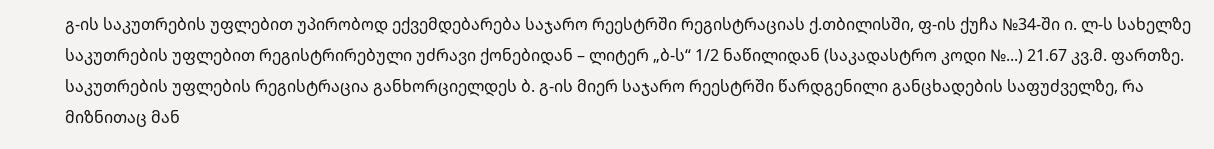გ-ის საკუთრების უფლებით უპირობოდ ექვემდებარება საჯარო რეესტრში რეგისტრაციას ქ.თბილისში, ფ-ის ქუჩა №34-ში ი. ლ-ს სახელზე საკუთრების უფლებით რეგისტრირებული უძრავი ქონებიდან – ლიტერ „ბ-ს“ 1/2 ნაწილიდან (საკადასტრო კოდი №...) 21.67 კვ.მ. ფართზე. საკუთრების უფლების რეგისტრაცია განხორციელდეს ბ. გ-ის მიერ საჯარო რეესტრში წარდგენილი განცხადების საფუძველზე, რა მიზნითაც მან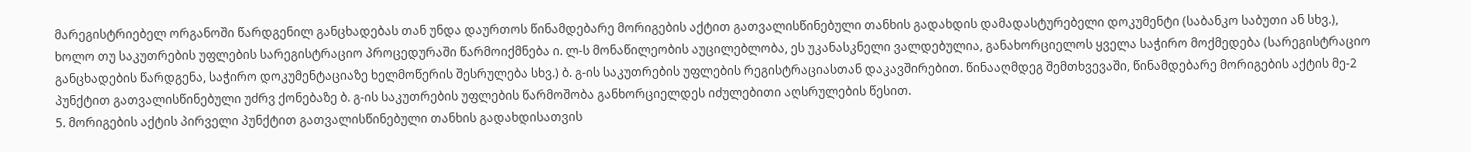მარეგისტრიებელ ორგანოში წარდგენილ განცხადებას თან უნდა დაურთოს წინამდებარე მორიგების აქტით გათვალისწინებული თანხის გადახდის დამადასტურებელი დოკუმენტი (საბანკო საბუთი ან სხვ.), ხოლო თუ საკუთრების უფლების სარეგისტრაციო პროცედურაში წარმოიქმნება ი. ლ-ს მონაწილეობის აუცილებლობა, ეს უკანასკნელი ვალდებულია, განახორციელოს ყველა საჭირო მოქმედება (სარეგისტრაციო განცხადების წარდგენა, საჭირო დოკუმენტაციაზე ხელმოწერის შესრულება სხვ.) ბ. გ-ის საკუთრების უფლების რეგისტრაციასთან დაკავშირებით. წინააღმდეგ შემთხვევაში, წინამდებარე მორიგების აქტის მე-2 პუნქტით გათვალისწინებული უძრვ ქონებაზე ბ. გ-ის საკუთრების უფლების წარმოშობა განხორციელდეს იძულებითი აღსრულების წესით.
5. მორიგების აქტის პირველი პუნქტით გათვალისწინებული თანხის გადახდისათვის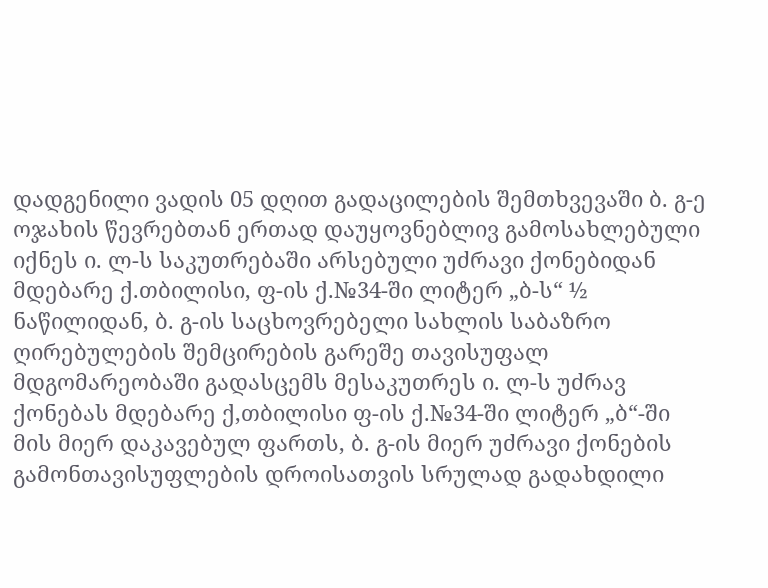დადგენილი ვადის 05 დღით გადაცილების შემთხვევაში ბ. გ-ე ოჯახის წევრებთან ერთად დაუყოვნებლივ გამოსახლებული იქნეს ი. ლ-ს საკუთრებაში არსებული უძრავი ქონებიდან მდებარე ქ.თბილისი, ფ-ის ქ.№34-ში ლიტერ „ბ-ს“ ½ ნაწილიდან, ბ. გ-ის საცხოვრებელი სახლის საბაზრო ღირებულების შემცირების გარეშე თავისუფალ მდგომარეობაში გადასცემს მესაკუთრეს ი. ლ-ს უძრავ ქონებას მდებარე ქ,თბილისი ფ-ის ქ.№34-ში ლიტერ „ბ“-ში მის მიერ დაკავებულ ფართს, ბ. გ-ის მიერ უძრავი ქონების გამონთავისუფლების დროისათვის სრულად გადახდილი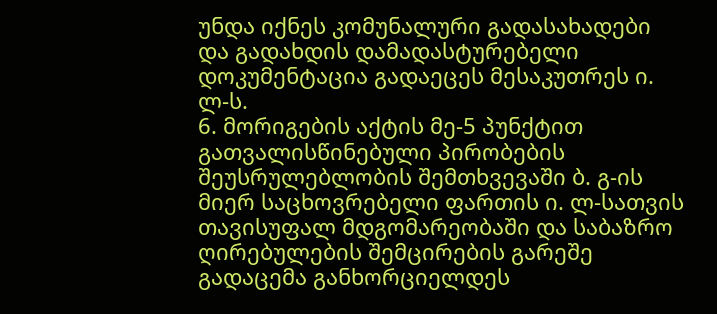უნდა იქნეს კომუნალური გადასახადები და გადახდის დამადასტურებელი დოკუმენტაცია გადაეცეს მესაკუთრეს ი. ლ-ს.
6. მორიგების აქტის მე-5 პუნქტით გათვალისწინებული პირობების შეუსრულებლობის შემთხვევაში ბ. გ-ის მიერ საცხოვრებელი ფართის ი. ლ-სათვის თავისუფალ მდგომარეობაში და საბაზრო ღირებულების შემცირების გარეშე გადაცემა განხორციელდეს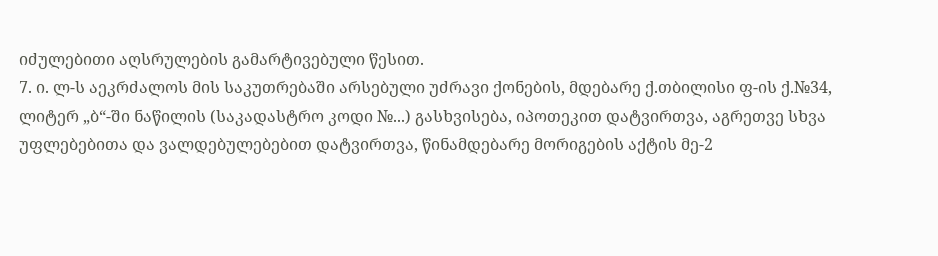იძულებითი აღსრულების გამარტივებული წესით.
7. ი. ლ-ს აეკრძალოს მის საკუთრებაში არსებული უძრავი ქონების, მდებარე ქ.თბილისი ფ-ის ქ.№34, ლიტერ „ბ“-ში ნაწილის (საკადასტრო კოდი №...) გასხვისება, იპოთეკით დატვირთვა, აგრეთვე სხვა უფლებებითა და ვალდებულებებით დატვირთვა, წინამდებარე მორიგების აქტის მე-2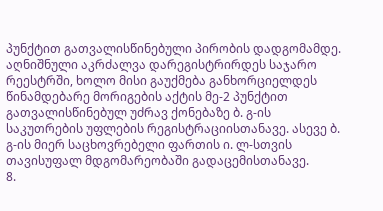პუნქტით გათვალისწინებული პირობის დადგომამდე. აღნიშნული აკრძალვა დარეგისტრირდეს საჯარო რეესტრში, ხოლო მისი გაუქმება განხორციელდეს წინამდებარე მორიგების აქტის მე-2 პუნქტით გათვალისწინებულ უძრავ ქონებაზე ბ. გ-ის საკუთრების უფლების რეგისტრაციისთანავე. ასევე ბ. გ-ის მიერ საცხოვრებელი ფართის ი. ლ-სთვის თავისუფალ მდგომარეობაში გადაცემისთანავე.
8.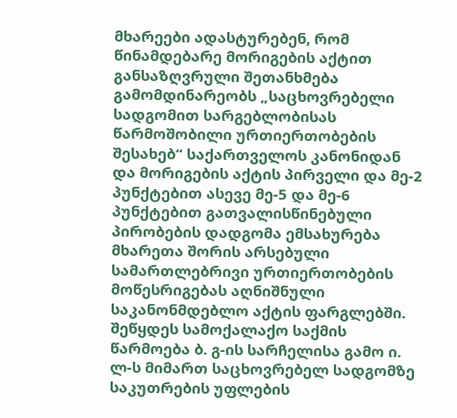მხარეები ადასტურებენ, რომ წინამდებარე მორიგების აქტით განსაზღვრული შეთანხმება გამომდინარეობს „საცხოვრებელი სადგომით სარგებლობისას წარმოშობილი ურთიერთობების შესახებ“ საქართველოს კანონიდან და მორიგების აქტის პირველი და მე-2 პუნქტებით ასევე მე-5 და მე-6 პუნქტებით გათვალისწინებული პირობების დადგომა ემსახურება მხარეთა შორის არსებული სამართლებრივი ურთიერთობების მოწესრიგებას აღნიშნული საკანონმდებლო აქტის ფარგლებში.
შეწყდეს სამოქალაქო საქმის წარმოება ბ. გ-ის სარჩელისა გამო ი. ლ-ს მიმართ საცხოვრებელ სადგომზე საკუთრების უფლების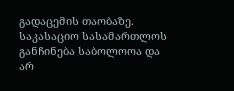გადაცემის თაობაზე.
საკასაციო სასამართლოს განჩინება საბოლოოა და არ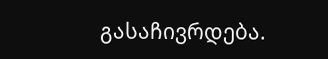გასაჩივრდება.